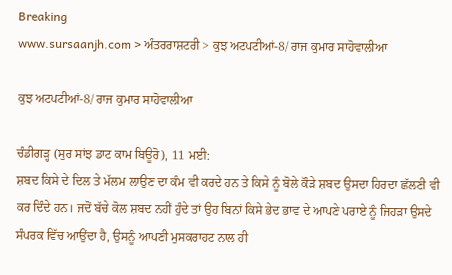Breaking
www.sursaanjh.com > ਅੰਤਰਰਾਸ਼ਟਰੀ > ਕੁਝ ਅਟਪਟੀਆਂ-8/ ਰਾਜ ਕੁਮਾਰ ਸਾਹੋਵਾਲੀਆ

ਕੁਝ ਅਟਪਟੀਆਂ-8/ ਰਾਜ ਕੁਮਾਰ ਸਾਹੋਵਾਲੀਆ

ਚੰਡੀਗੜ੍ਹ (ਸੁਰ ਸਾਂਝ ਡਾਟ ਕਾਮ ਬਿਊਰੋ), 11 ਮਈ:
ਸ਼ਬਦ ਕਿਸੇ ਦੇ ਦਿਲ ਤੇ ਮੱਲਮ ਲਾਉਣ ਦਾ ਕੰਮ ਵੀ ਕਰਦੇ ਹਨ ਤੇ ਕਿਸੇ ਨੂੰ ਬੋਲੇ ਕੌੜੇ ਸ਼ਬਦ ਉਸਦਾ ਹਿਰਦਾ ਛੱਲਣੀ ਵੀ ਕਰ ਦਿੰਦੇ ਹਨ। ਜਦੋਂ ਬੱਚੇ ਕੋਲ ਸ਼ਬਦ ਨਹੀਂ ਹੁੰਦੇ ਤਾਂ ਉਹ ਬਿਨਾਂ ਕਿਸੇ ਭੇਦ ਭਾਵ ਦੇ ਆਪਣੇ ਪਰਾਏ ਨੂੰ ਜਿਹੜਾ ਉਸਦੇ ਸੰਪਰਕ ਵਿੱਚ ਆਉਂਦਾ ਹੈ, ਉਸਨੂੰ ਆਪਣੀ ਮੁਸਕਰਾਹਟ ਨਾਲ ਹੀ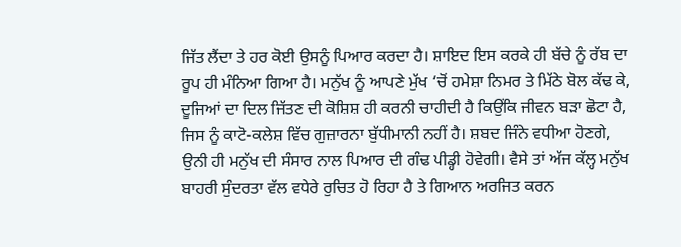ਜਿੱਤ ਲੈਂਦਾ ਤੇ ਹਰ ਕੋਈ ਉਸਨੂੰ ਪਿਆਰ ਕਰਦਾ ਹੈ। ਸ਼ਾਇਦ ਇਸ ਕਰਕੇ ਹੀ ਬੱਚੇ ਨੂੰ ਰੱਬ ਦਾ ਰੂਪ ਹੀ ਮੰਨਿਆ ਗਿਆ ਹੈ। ਮਨੁੱਖ ਨੂੰ ਆਪਣੇ ਮੁੱਖ ‘ਚੋਂ ਹਮੇਸ਼ਾ ਨਿਮਰ ਤੇ ਮਿੱਠੇ ਬੋਲ ਕੱਢ ਕੇ, ਦੂਜਿਆਂ ਦਾ ਦਿਲ ਜਿੱਤਣ ਦੀ ਕੋਸ਼ਿਸ਼ ਹੀ ਕਰਨੀ ਚਾਹੀਦੀ ਹੈ ਕਿਉਂਕਿ ਜੀਵਨ ਬੜਾ ਛੋਟਾ ਹੈ, ਜਿਸ ਨੂੰ ਕਾਟੋ-ਕਲੇਸ਼ ਵਿੱਚ ਗੁਜ਼ਾਰਨਾ ਬੁੱਧੀਮਾਨੀ ਨਹੀਂ ਹੈ। ਸ਼ਬਦ ਜਿੰਨੇ ਵਧੀਆ ਹੋਣਗੇ, ਉਨੀ ਹੀ ਮਨੁੱਖ ਦੀ ਸੰਸਾਰ ਨਾਲ ਪਿਆਰ ਦੀ ਗੰਢ ਪੀਡ੍ਹੀ ਹੋਵੇਗੀ। ਵੈਸੇ ਤਾਂ ਅੱਜ ਕੱਲ੍ਹ ਮਨੁੱਖ ਬਾਹਰੀ ਸੁੰਦਰਤਾ ਵੱਲ ਵਧੇਰੇ ਰੁਚਿਤ ਹੋ ਰਿਹਾ ਹੈ ਤੇ ਗਿਆਨ ਅਰਜਿਤ ਕਰਨ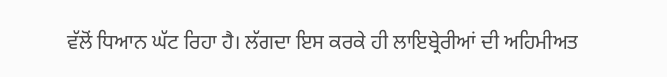ਵੱਲੋਂ ਧਿਆਨ ਘੱਟ ਰਿਹਾ ਹੈ। ਲੱਗਦਾ ਇਸ ਕਰਕੇ ਹੀ ਲਾਇਬ੍ਰੇਰੀਆਂ ਦੀ ਅਹਿਮੀਅਤ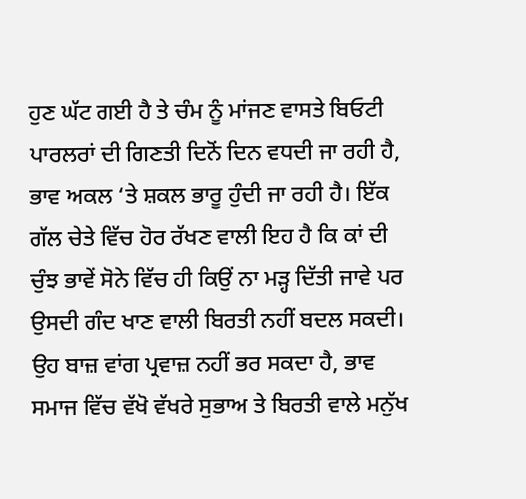ਹੁਣ ਘੱਟ ਗਈ ਹੈ ਤੇ ਚੰਮ ਨੂੰ ਮਾਂਜਣ ਵਾਸਤੇ ਬਿਓਟੀ ਪਾਰਲਰਾਂ ਦੀ ਗਿਣਤੀ ਦਿਨੋਂ ਦਿਨ ਵਧਦੀ ਜਾ ਰਹੀ ਹੈ, ਭਾਵ ਅਕਲ ‘ਤੇ ਸ਼ਕਲ ਭਾਰੂ ਹੁੰਦੀ ਜਾ ਰਹੀ ਹੈ। ਇੱਕ ਗੱਲ ਚੇਤੇ ਵਿੱਚ ਹੋਰ ਰੱਖਣ ਵਾਲੀ ਇਹ ਹੈ ਕਿ ਕਾਂ ਦੀ ਚੁੰਝ ਭਾਵੇਂ ਸੋਨੇ ਵਿੱਚ ਹੀ ਕਿਉਂ ਨਾ ਮੜ੍ਹ ਦਿੱਤੀ ਜਾਵੇ ਪਰ ਉਸਦੀ ਗੰਦ ਖਾਣ ਵਾਲੀ ਬਿਰਤੀ ਨਹੀਂ ਬਦਲ ਸਕਦੀ। ਉਹ ਬਾਜ਼ ਵਾਂਗ ਪ੍ਰਵਾਜ਼ ਨਹੀਂ ਭਰ ਸਕਦਾ ਹੈ, ਭਾਵ ਸਮਾਜ ਵਿੱਚ ਵੱਖੋ ਵੱਖਰੇ ਸੁਭਾਅ ਤੇ ਬਿਰਤੀ ਵਾਲੇ ਮਨੁੱਖ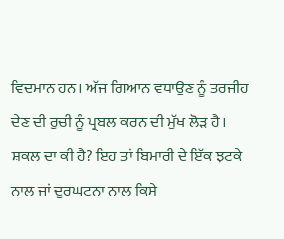ਵਿਦਮਾਨ ਹਨ। ਅੱਜ ਗਿਆਨ ਵਧਾਉਣ ਨੂੰ ਤਰਜੀਹ ਦੇਣ ਦੀ ਰੁਚੀ ਨੂੰ ਪ੍ਰਬਲ ਕਰਨ ਦੀ ਮੁੱਖ ਲੋੜ ਹੈ। ਸ਼ਕਲ ਦਾ ਕੀ ਹੈ? ਇਹ ਤਾਂ ਬਿਮਾਰੀ ਦੇ ਇੱਕ ਝਟਕੇ ਨਾਲ ਜਾਂ ਦੁਰਘਟਨਾ ਨਾਲ ਕਿਸੇ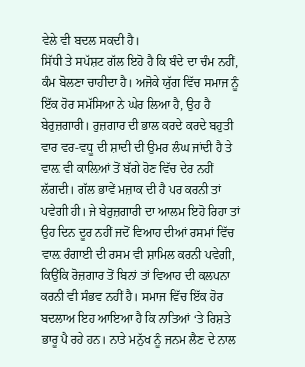ਵੇਲੇ ਵੀ ਬਦਲ ਸਕਦੀ ਹੈ।
ਸਿੱਧੀ ਤੇ ਸਪੱਸ਼ਟ ਗੱਲ ਇਹੋ ਹੈ ਕਿ ਬੰਦੇ ਦਾ ਚੰਮ ਨਹੀਂ, ਕੰਮ ਬੋਲਣਾ ਚਾਹੀਦਾ ਹੈ। ਅਜੋਕੇ ਯੁੱਗ ਵਿੱਚ ਸਮਾਜ ਨੂੰ ਇੱਕ ਹੋਰ ਸਮੱਸਿਆ ਨੇ ਘੇਰ ਲਿਆ ਹੈ, ਉਹ ਹੈ ਬੇਰੁਜ਼ਗਾਰੀ। ਰੁਜ਼ਗਾਰ ਦੀ ਭਾਲ ਕਰਦੇ ਕਰਦੇ ਬਹੁਤੀ ਵਾਰ ਵਰ-ਵਧੂ ਦੀ ਸ਼ਾਦੀ ਦੀ ਉਮਰ ਲੰਘ ਜਾਂਦੀ ਹੈ ਤੇ ਵਾਲ਼ ਵੀ ਕਾਲ਼ਿਆਂ ਤੋਂ ਬੱਗੇ ਹੋਣ ਵਿੱਚ ਦੇਰ ਨਹੀਂ ਲੱਗਦੀ। ਗੱਲ ਭਾਵੇਂ ਮਜ਼ਾਕ ਦੀ ਹੈ ਪਰ ਕਰਨੀ ਤਾਂ ਪਵੇਗੀ ਹੀ। ਜੇ ਬੇਰੁਜ਼ਗਾਰੀ ਦਾ ਆਲਮ ਇਹੋ ਰਿਹਾ ਤਾਂ ਉਹ ਦਿਨ ਦੂਰ ਨਹੀਂ ਜਦੋਂ ਵਿਆਹ ਦੀਆਂ ਰਸਮਾਂ ਵਿੱਚ ਵਾਲ਼ ਰੰਗਾਈ ਦੀ ਰਸਮ ਵੀ ਸ਼ਾਮਿਲ ਕਰਨੀ ਪਵੇਗੀ, ਕਿਉਂਕਿ ਰੋਜ਼ਗਾਰ ਤੋਂ ਬਿਨਾਂ ਤਾਂ ਵਿਆਹ ਦੀ ਕਲਪਨਾ ਕਰਨੀ ਵੀ ਸੰਭਵ ਨਹੀਂ ਹੈ। ਸਮਾਜ ਵਿੱਚ ਇੱਕ ਹੋਰ ਬਦਲਾਅ ਇਹ ਆਇਆ ਹੈ ਕਿ ਨਾਤਿਆਂ ‘ਤੇ ਰਿਸ਼ਤੇ ਭਾਰੂ ਪੈ ਰਹੇ ਹਨ। ਨਾਤੇ ਮਨੁੱਖ ਨੂੰ ਜਨਮ ਲੈਣ ਦੇ ਨਾਲ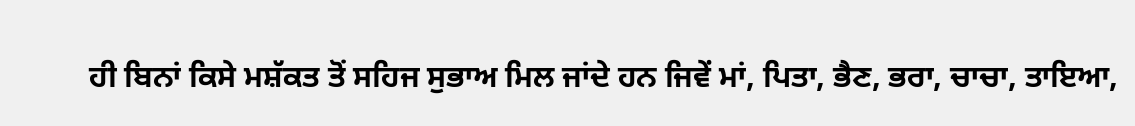ਹੀ ਬਿਨਾਂ ਕਿਸੇ ਮਸ਼ੱਕਤ ਤੋਂ ਸਹਿਜ ਸੁਭਾਅ ਮਿਲ ਜਾਂਦੇ ਹਨ ਜਿਵੇਂ ਮਾਂ, ਪਿਤਾ, ਭੈਣ, ਭਰਾ, ਚਾਚਾ, ਤਾਇਆ,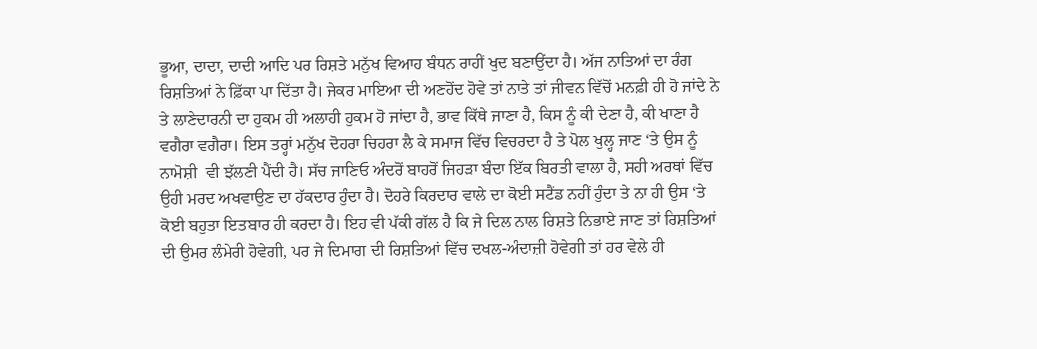ਭੂਆ, ਦਾਦਾ, ਦਾਦੀ ਆਦਿ ਪਰ ਰਿਸ਼ਤੇ ਮਨੁੱਖ ਵਿਆਹ ਬੰਧਨ ਰਾਹੀਂ ਖੁਦ ਬਣਾਉਂਦਾ ਹੈ। ਅੱਜ ਨਾਤਿਆਂ ਦਾ ਰੰਗ ਰਿਸ਼ਤਿਆਂ ਨੇ ਫ਼ਿੱਕਾ ਪਾ ਦਿੱਤਾ ਹੈ। ਜੇਕਰ ਮਾਇਆ ਦੀ ਅਣਹੋਂਦ ਹੋਵੇ ਤਾਂ ਨਾਤੇ ਤਾਂ ਜੀਵਨ ਵਿੱਚੋਂ ਮਨਫ਼ੀ ਹੀ ਹੋ ਜਾਂਦੇ ਨੇ ਤੇ ਲਾਣੇਦਾਰਨੀ ਦਾ ਹੁਕਮ ਹੀ ਅਲਾਹੀ ਹੁਕਮ ਹੋ ਜਾਂਦਾ ਹੈ, ਭਾਵ ਕਿੱਥੇ ਜਾਣਾ ਹੈ, ਕਿਸ ਨੂੰ ਕੀ ਦੇਣਾ ਹੈ, ਕੀ ਖਾਣਾ ਹੈ ਵਗੈਰਾ ਵਗੈਰਾ। ਇਸ ਤਰ੍ਹਾਂ ਮਨੁੱਖ ਦੋਹਰਾ ਚਿਹਰਾ ਲੈ ਕੇ ਸਮਾਜ ਵਿੱਚ ਵਿਚਰਦਾ ਹੈ ਤੇ ਪੋਲ ਖੁਲ੍ਹ ਜਾਣ ‘ਤੇ ਉਸ ਨੂੰ ਨਾਮੋਸ਼ੀ  ਵੀ ਝੱਲਣੀ ਪੈਂਦੀ ਹੈ। ਸੱਚ ਜਾਣਿਓ ਅੰਦਰੋਂ ਬਾਹਰੋਂ ਜਿਹੜਾ ਬੰਦਾ ਇੱਕ ਬਿਰਤੀ ਵਾਲਾ ਹੈ, ਸਹੀ ਅਰਥਾਂ ਵਿੱਚ ਉਹੀ ਮਰਦ ਅਖਵਾਉਣ ਦਾ ਹੱਕਦਾਰ ਹੁੰਦਾ ਹੈ। ਦੋਹਰੇ ਕਿਰਦਾਰ ਵਾਲੇ ਦਾ ਕੋਈ ਸਟੈਂਡ ਨਹੀਂ ਹੁੰਦਾ ਤੇ ਨਾ ਹੀ ਉਸ ‘ਤੇ ਕੋਈ ਬਹੁਤਾ ਇਤਬਾਰ ਹੀ ਕਰਦਾ ਹੈ। ਇਹ ਵੀ ਪੱਕੀ ਗੱਲ ਹੈ ਕਿ ਜੇ ਦਿਲ ਨਾਲ ਰਿਸ਼ਤੇ ਨਿਭਾਏ ਜਾਣ ਤਾਂ ਰਿਸ਼ਤਿਆਂ ਦੀ ਉਮਰ ਲੰਮੇਰੀ ਹੋਵੇਗੀ, ਪਰ ਜੇ ਦਿਮਾਗ ਦੀ ਰਿਸ਼ਤਿਆਂ ਵਿੱਚ ਦਖਲ-ਅੰਦਾਜ਼ੀ ਹੋਵੇਗੀ ਤਾਂ ਹਰ ਵੇਲੇ ਹੀ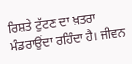ਰਿਸ਼ਤੇ ਟੁੱਟਣ ਦਾ ਖ਼ਤਰਾ ਮੰਡਰਾਉਂਦਾ ਰਹਿੰਦਾ ਹੈ। ਜੀਵਨ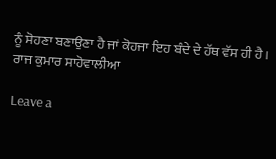ਨੂੰ ਸੋਹਣਾ ਬਣਾਉਣਾ ਹੈ ਜਾਂ ਕੋਹਜਾ ਇਹ ਬੰਦੇ ਦੇ ਹੱਥ ਵੱਸ ਹੀ ਹੈ।
ਰਾਜ ਕੁਮਾਰ ਸਾਹੋਵਾਲੀਆ

Leave a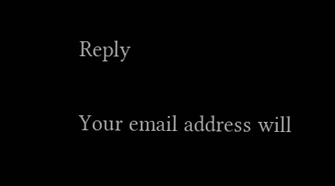Reply

Your email address will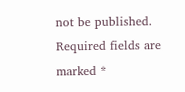not be published. Required fields are marked *